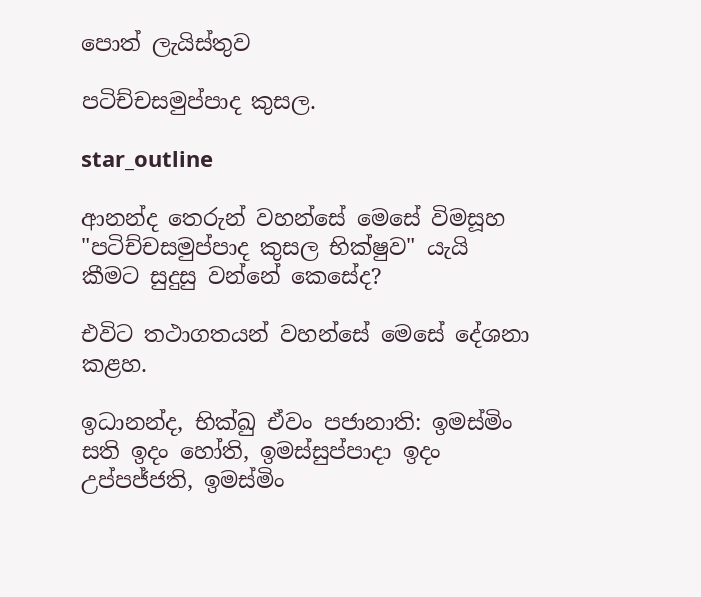පොත් ලැයිස්තුව

පටිච්චසමුප්පාද කුසල.

star_outline

ආනන්ද තෙරුන් වහන්සේ මෙසේ විමසූහ "පටිච්චසමුප්පාද කුසල භික්ෂුව" යැයි කීමට සුදුසු වන්නේ කෙසේද?

එවිට තථාගතයන් වහන්සේ මෙසේ දේශනා කළහ.

ඉධානන්ද, භික්ඛු ඒවං පජානාති: ඉමස්මිං සති ඉදං හෝති, ඉමස්සුප්පාදා ඉදං උප්පජ්ජති, ඉමස්මිං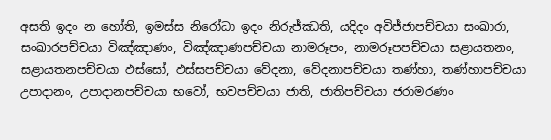අසති ඉදං න හෝති, ඉමස්ස නිරෝධා ඉදං නිරුජ්ඣති, යදිදං අවිජ්ජාපච්චයා සංඛාරා, සංඛාරපච්චයා විඤ්ඤාණං, විඤ්ඤාණපච්චයා නාමරූපං, නාමරූපපච්චයා සළායතනං, සළායතනපච්චයා ඵස්සෝ, ඵස්සපච්චයා වේදනා, වේදනාපච්චයා තණ්හා, තණ්හාපච්චයා උපාදානං, උපාදානපච්චයා භවෝ, භවපච්චයා ජාති, ජාතිපච්චයා ජරාමරණං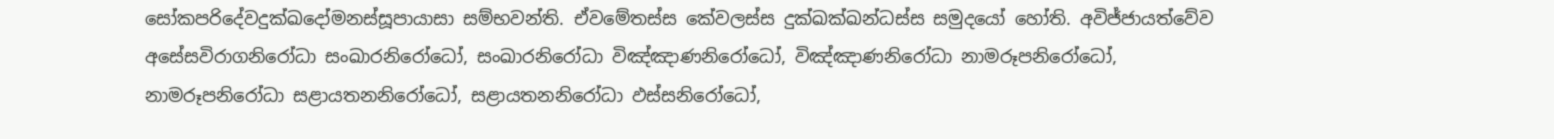සෝකපරිදේවදුක්ඛදෝමනස්සූපායාසා සම්භවන්ති. ඒවමේතස්ස කේවලස්ස දුක්ඛක්ඛන්ධස්ස සමුදයෝ හෝති. අවිජ්ජායත්වේව අසේසවිරාගනිරෝධා සංඛාරනිරෝධෝ, සංඛාරනිරෝධා විඤ්ඤාණනිරෝධෝ, විඤ්ඤාණනිරෝධා නාමරූපනිරෝධෝ, නාමරූපනිරෝධා සළායතනනිරෝධෝ, සළායතනනිරෝධා ඵස්සනිරෝධෝ,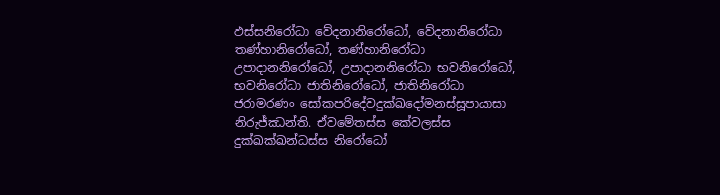ඵස්සනිරෝධා වේදනානිරෝධෝ, වේදනානිරෝධා තණ්හානිරෝධෝ, තණ්හානිරෝධා උපාදානනිරෝධෝ, උපාදානනිරෝධා භවනිරෝධෝ, භවනිරෝධා ජාතිනිරෝධෝ, ජාතිනිරෝධා ජරාමරණං සෝකපරිදේවදුක්ඛදෝමනස්සූපායාසා නිරුජ්ඣන්ති. ඒවමේතස්ස කේවලස්ස දුක්ඛක්ඛන්ධස්ස නිරෝධෝ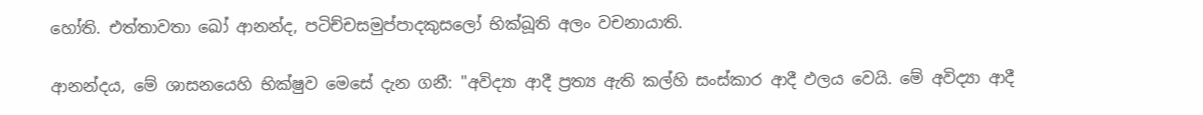හෝති. එත්තාවතා ඛෝ ආනන්ද, පටිච්චසමුප්පාදකුසලෝ භික්ඛූති අලං වචනායාති.

ආනන්දය, මේ ශාසනයෙහි භික්ෂුව මෙසේ දැන ගනී: "අවිද්‍යා ආදී ප්‍රත්‍ය ඇති කල්හි සංස්කාර ආදී ඵලය වෙයි. මේ අවිද්‍යා ආදී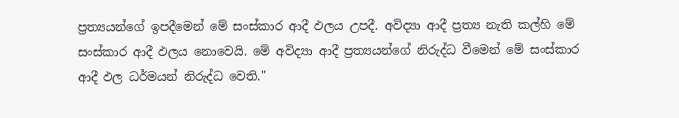ප්‍රත්‍යයන්ගේ ඉපදීමෙන් මේ සංස්කාර ආදී ඵලය උපදී. අවිද්‍යා ආදී ප්‍රත්‍ය නැති කල්හි මේ සංස්කාර ආදී ඵලය නොවෙයි. මේ අවිද්‍යා ආදී ප්‍රත්‍යයන්ගේ නිරුද්ධ වීමෙන් මේ සංස්කාර ආදී ඵල ධර්මයන් නිරුද්ධ වෙති."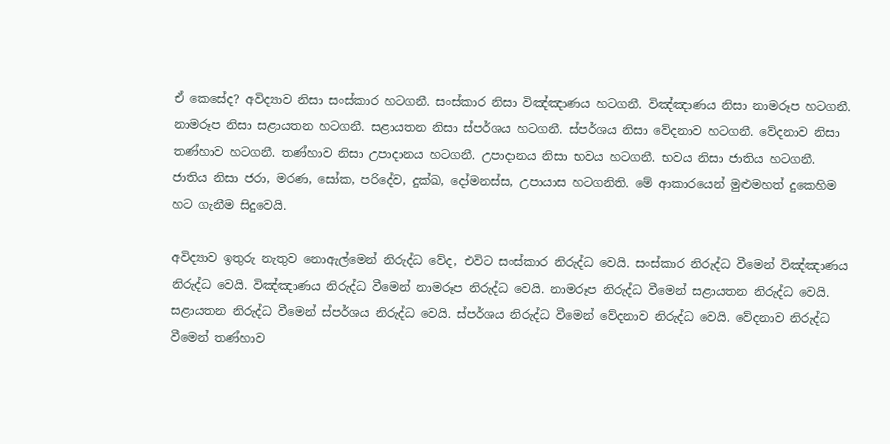ඒ කෙසේද? අවිද්‍යාව නිසා සංස්කාර හටගනී. සංස්කාර නිසා විඤ්ඤාණය හටගනී. විඤ්ඤාණය නිසා නාමරූප හටගනී. නාමරූප නිසා සළායතන හටගනී. සළායතන නිසා ස්පර්ශය හටගනී. ස්පර්ශය නිසා වේදනාව හටගනී. වේදනාව නිසා තණ්හාව හටගනී. තණ්හාව නිසා උපාදානය හටගනී. උපාදානය නිසා භවය හටගනී. භවය නිසා ජාතිය හටගනී. ජාතිය නිසා ජරා, මරණ, සෝක, පරිදේව, දුක්ඛ, දෝමනස්ස, උපායාස හටගනිති. මේ ආකාරයෙන් මුළුමහත් දුකෙහිම හට ගැනීම සිදුවෙයි.

අවිද්‍යාව ඉතුරු නැතුව නොඇල්මෙන් නිරුද්ධ වේද, එවිට සංස්කාර නිරුද්ධ වෙයි. සංස්කාර නිරුද්ධ වීමෙන් විඤ්ඤාණය නිරුද්ධ වෙයි. විඤ්ඤාණය නිරුද්ධ වීමෙන් නාමරූප නිරුද්ධ වෙයි. නාමරූප නිරුද්ධ වීමෙන් සළායතන නිරුද්ධ වෙයි. සළායතන නිරුද්ධ වීමෙන් ස්පර්ශය නිරුද්ධ වෙයි. ස්පර්ශය නිරුද්ධ වීමෙන් වේදනාව නිරුද්ධ වෙයි. වේදනාව නිරුද්ධ වීමෙන් තණ්හාව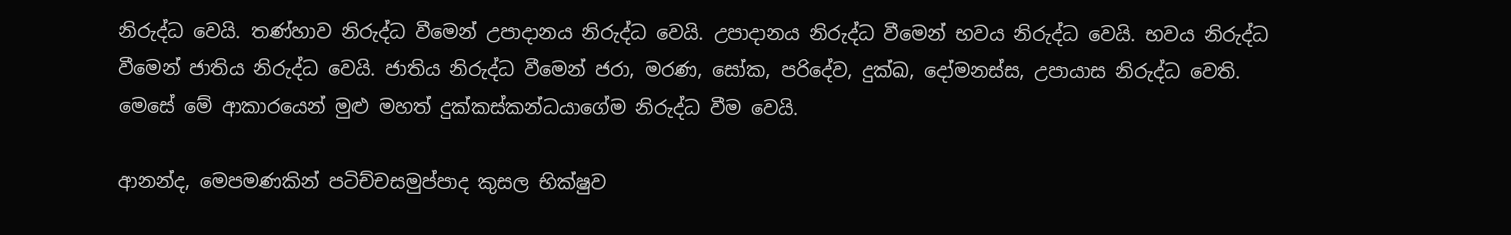නිරුද්ධ වෙයි. තණ්හාව නිරුද්ධ වීමෙන් උපාදානය නිරුද්ධ වෙයි. උපාදානය නිරුද්ධ වීමෙන් භවය නිරුද්ධ වෙයි. භවය නිරුද්ධ වීමෙන් ජාතිය නිරුද්ධ වෙයි. ජාතිය නිරුද්ධ වීමෙන් ජරා, මරණ, සෝක, පරිදේව, දුක්ඛ, දෝමනස්ස, උපායාස නිරුද්ධ වෙති. මෙසේ මේ ආකාරයෙන් මුළු මහත් දුක්කස්කන්ධයාගේම නිරුද්ධ වීම වෙයි.

ආනන්ද, මෙපමණකින් පටිච්චසමුප්පාද කුසල භික්ෂුව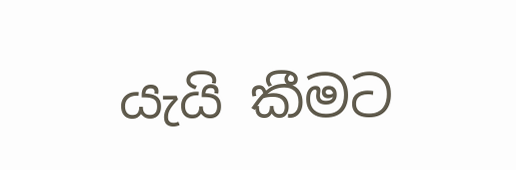යැයි කීමට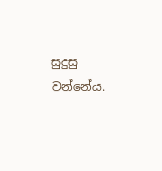සුදුසු වන්නේය.